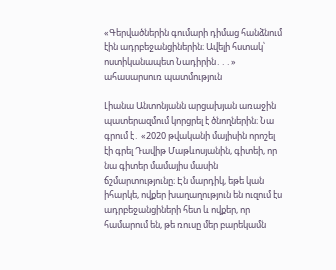«Գերվածներին գումարի դիմաց հանձնում էին ադրբեջանցիներին։ Ավելի հստակ՝ ոստիկանապետ Նադիրին․․․» ահասարսուռ պատմություն

Լիանա Անտոնյանն արցախյան առաջին պատերազմում կորցրել է ծնողներին։ Նա գրում է․ «2020 թվականի մայիսին որոշել էի գրել Դավիթ Մաթևոսյանին, գիտեի, որ նա գիտեր մամայիս մասին ճշմարտությունը։ Էն մարդիկ, եթե կան իհարկե, ովքեր խաղաղություն են ուզում էս ադրբեջանցիների հետ և ովքեր, որ համարում են, թե ռուսը մեր բարեկամն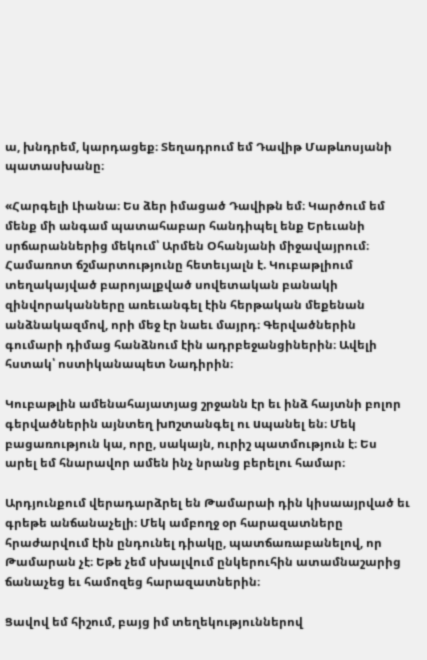ա, խնդրեմ, կարդացեք։ Տեղադրում եմ Դավիթ Մաթևոսյանի պատասխանը։

«Հարգելի Լիանա։ Ես ձեր իմացած Դավիթն եմ։ Կարծում եմ մենք մի անգամ պատահաբար հանդիպել ենք Երեւանի սրճարաններից մեկում՝ Արմեն Օհանյանի միջավայրում։ Համառոտ ճշմարտությունը հետեւյալն է. Կուբաթլիում տեղակայված բարոյալքված սովետական բանակի զինվորականները առեւանգել էին հերթական մեքենան անձնակազմով, որի մեջ էր նաեւ մայրդ։ Գերվածներին գումարի դիմաց հանձնում էին ադրբեջանցիներին։ Ավելի հստակ՝ ոստիկանապետ Նադիրին։

Կուբաթլին ամենահայատյաց շրջանն էր եւ ինձ հայտնի բոլոր գերվածներին այնտեղ խnշտանգել ու uպանել են։ Մեկ բացառություն կա, որը, սակայն, ուրիշ պատմություն է։ Ես արել եմ հնարավոր ամեն ինչ նրանց բերելու համար։

Արդյունքում վերադարձրել են Թամարաի դին կիսաայրված եւ գրեթե անճանաչելի։ Մեկ ամբողջ օր հարազատները հրաժարվում էին ընդունել դիակը, պատճառաբանելով, որ Թամարան չէ։ Եթե չեմ սխալվում ընկերուհին ատամնաշարից ճանաչեց եւ համոզեց հարազատներին։

Ցավով եմ հիշում, բայց իմ տեղեկություններով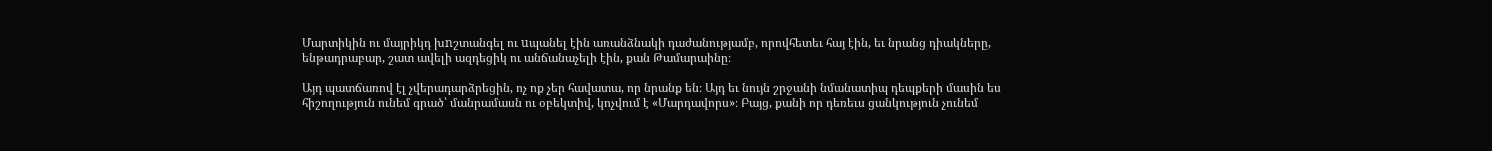Մարտիկին ու մայրիկդ խnշտանգել ու uպանել էին առանձնակի դաժանությամբ, որովհետեւ հայ էին, եւ նրանց դիակները, ենթադրաբար, շատ ավելի ազդեցիկ ու անճանաչելի էին, քան Թամարաինը։

Այդ պատճառով էլ չվերադարձրեցին, ոչ ոք չեր հավատա, որ նրանք են։ Այդ եւ նույն շրջանի նմանատիպ դեպքերի մասին ես հիշողություն ունեմ գրած՝ մանրամասն ու օբեկտիվ, կոչվում է «Մարդավորս»։ Բայց, քանի որ դեռեւս ցանկություն չունեմ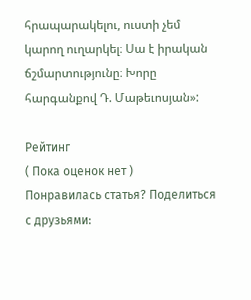հրապարակելու, ուստի չեմ կարող ուղարկել։ Սա է իրական ճշմարտությունը։ Խորը հարգանքով Դ. Մաթեւոսյան»:

Рейтинг
( Пока оценок нет )
Понравилась статья? Поделиться с друзьями: